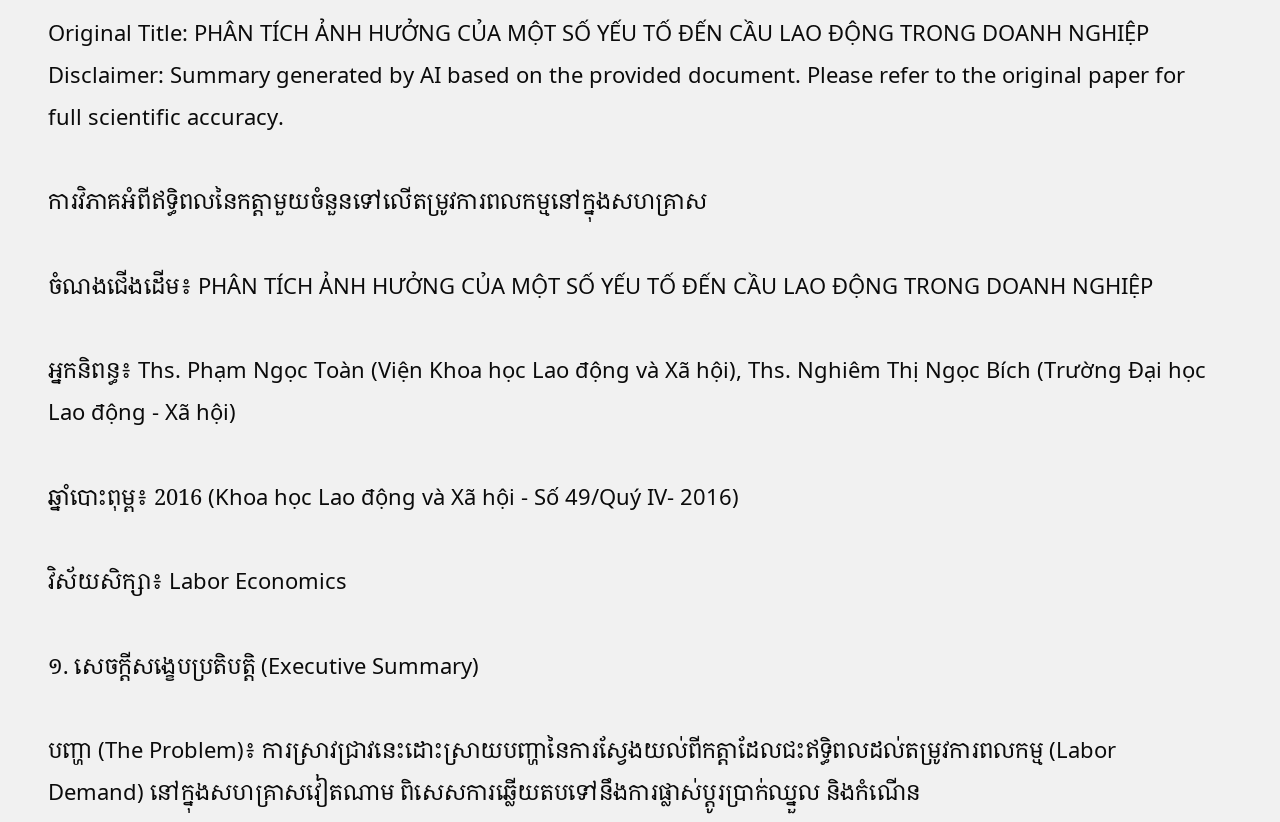Original Title: PHÂN TÍCH ẢNH HƯỞNG CỦA MỘT SỐ YẾU TỐ ĐẾN CẦU LAO ĐỘNG TRONG DOANH NGHIỆP
Disclaimer: Summary generated by AI based on the provided document. Please refer to the original paper for full scientific accuracy.

ការវិភាគអំពីឥទ្ធិពលនៃកត្តាមួយចំនួនទៅលើតម្រូវការពលកម្មនៅក្នុងសហគ្រាស

ចំណងជើងដើម៖ PHÂN TÍCH ẢNH HƯỞNG CỦA MỘT SỐ YẾU TỐ ĐẾN CẦU LAO ĐỘNG TRONG DOANH NGHIỆP

អ្នកនិពន្ធ៖ Ths. Phạm Ngọc Toàn (Viện Khoa học Lao động và Xã hội), Ths. Nghiêm Thị Ngọc Bích (Trường Đại học Lao động - Xã hội)

ឆ្នាំបោះពុម្ព៖ 2016 (Khoa học Lao động và Xã hội - Số 49/Quý IV- 2016)

វិស័យសិក្សា៖ Labor Economics

១. សេចក្តីសង្ខេបប្រតិបត្តិ (Executive Summary)

បញ្ហា (The Problem)៖ ការស្រាវជ្រាវនេះដោះស្រាយបញ្ហានៃការស្វែងយល់ពីកត្តាដែលជះឥទ្ធិពលដល់តម្រូវការពលកម្ម (Labor Demand) នៅក្នុងសហគ្រាសវៀតណាម ពិសេសការឆ្លើយតបទៅនឹងការផ្លាស់ប្តូរប្រាក់ឈ្នួល និងកំណើន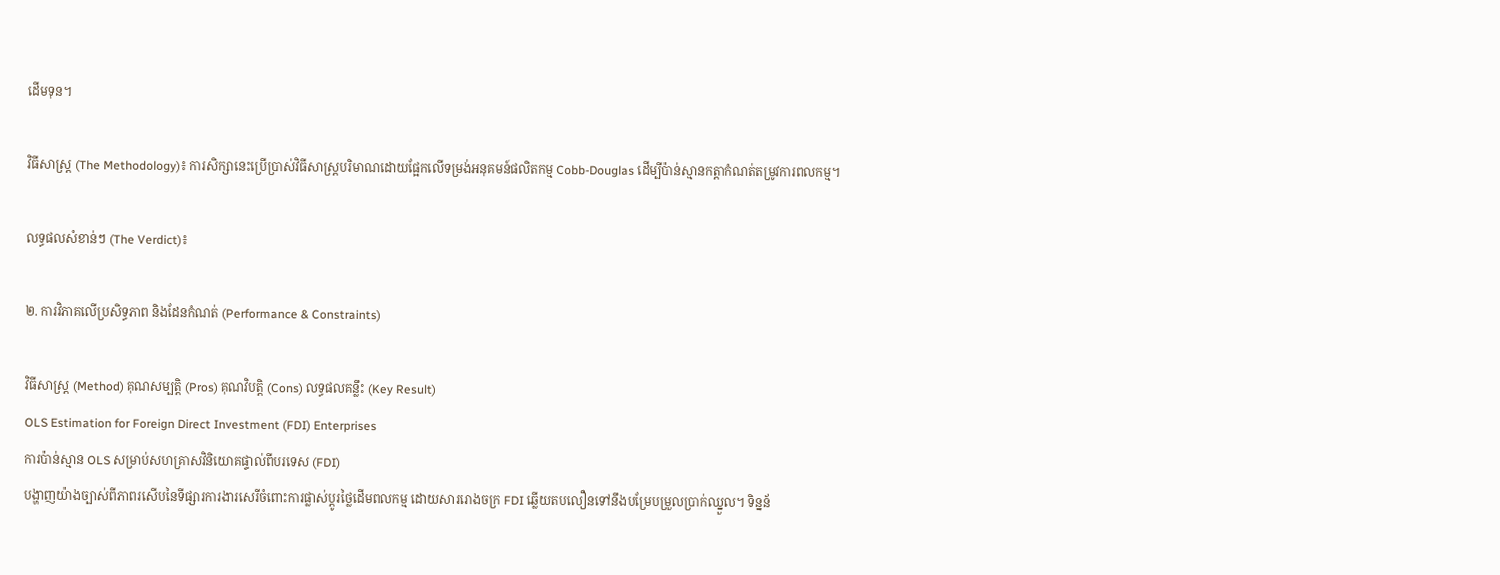ដើមទុន។

វិធីសាស្ត្រ (The Methodology)៖ ការសិក្សានេះប្រើប្រាស់វិធីសាស្ត្របរិមាណដោយផ្អែកលើទម្រង់អនុគមន៍ផលិតកម្ម Cobb-Douglas ដើម្បីប៉ាន់ស្មានកត្តាកំណត់តម្រូវការពលកម្ម។

លទ្ធផលសំខាន់ៗ (The Verdict)៖

២. ការវិភាគលើប្រសិទ្ធភាព និងដែនកំណត់ (Performance & Constraints)

វិធីសាស្ត្រ (Method) គុណសម្បត្តិ (Pros) គុណវិបត្តិ (Cons) លទ្ធផលគន្លឹះ (Key Result)
OLS Estimation for Foreign Direct Investment (FDI) Enterprises
ការប៉ាន់ស្មាន OLS សម្រាប់សហគ្រាសវិនិយោគផ្ទាល់ពីបរទេស (FDI)
បង្ហាញយ៉ាងច្បាស់ពីភាពរសើបនៃទីផ្សារការងារសេរីចំពោះការផ្លាស់ប្តូរថ្លៃដើមពលកម្ម ដោយសាររោងចក្រ FDI ឆ្លើយតបលឿនទៅនឹងបម្រែបម្រួលប្រាក់ឈ្នួល។ ទិន្នន័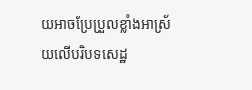យអាចប្រែប្រួលខ្លាំងអាស្រ័យលើបរិបទសេដ្ឋ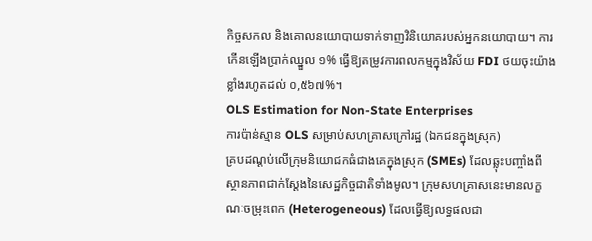កិច្ចសកល និងគោលនយោបាយទាក់ទាញវិនិយោគរបស់អ្នកនយោបាយ។ ការកើនឡើងប្រាក់ឈ្នួល ១% ធ្វើឱ្យតម្រូវការពលកម្មក្នុងវិស័យ FDI ថយចុះយ៉ាងខ្លាំងរហូតដល់ ០,៥៦៧%។
OLS Estimation for Non-State Enterprises
ការប៉ាន់ស្មាន OLS សម្រាប់សហគ្រាសក្រៅរដ្ឋ (ឯកជនក្នុងស្រុក)
គ្របដណ្តប់លើក្រុមនិយោជកធំជាងគេក្នុងស្រុក (SMEs) ដែលឆ្លុះបញ្ចាំងពីស្ថានភាពជាក់ស្តែងនៃសេដ្ឋកិច្ចជាតិទាំងមូល។ ក្រុមសហគ្រាសនេះមានលក្ខណៈចម្រុះពេក (Heterogeneous) ដែលធ្វើឱ្យលទ្ធផលជា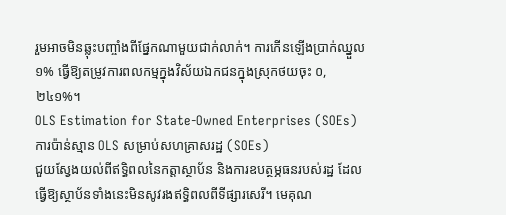រួមអាចមិនឆ្លុះបញ្ចាំងពីផ្នែកណាមួយជាក់លាក់។ ការកើនឡើងប្រាក់ឈ្នួល ១% ធ្វើឱ្យតម្រូវការពលកម្មក្នុងវិស័យឯកជនក្នុងស្រុកថយចុះ ០,២៤១%។
OLS Estimation for State-Owned Enterprises (SOEs)
ការប៉ាន់ស្មាន OLS សម្រាប់សហគ្រាសរដ្ឋ (SOEs)
ជួយស្វែងយល់ពីឥទ្ធិពលនៃកត្តាស្ថាប័ន និងការឧបត្ថម្ភធនរបស់រដ្ឋ ដែលធ្វើឱ្យស្ថាប័នទាំងនេះមិនសូវរងឥទ្ធិពលពីទីផ្សារសេរី។ មេគុណ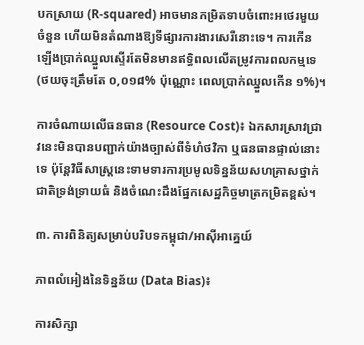បកស្រាយ (R-squared) អាចមានកម្រិតទាបចំពោះអថេរមួយចំនួន ហើយមិនតំណាងឱ្យទីផ្សារការងារសេរីនោះទេ។ ការកើនឡើងប្រាក់ឈ្នួលស្ទើរតែមិនមានឥទ្ធិពលលើតម្រូវការពលកម្មទេ (ថយចុះត្រឹមតែ ០,០១៨% ប៉ុណ្ណោះ ពេលប្រាក់ឈ្នួលកើន ១%)។

ការចំណាយលើធនធាន (Resource Cost)៖ ឯកសារស្រាវជ្រាវនេះមិនបានបញ្ជាក់យ៉ាងច្បាស់ពីទំហំថវិកា ឬធនធានផ្ទាល់នោះទេ ប៉ុន្តែវិធីសាស្ត្រនេះទាមទារការប្រមូលទិន្នន័យសហគ្រាសថ្នាក់ជាតិទ្រង់ទ្រាយធំ និងចំណេះដឹងផ្នែកសេដ្ឋកិច្ចមាត្រកម្រិតខ្ពស់។

៣. ការពិនិត្យសម្រាប់បរិបទកម្ពុជា/អាស៊ីអាគ្នេយ៍

ភាពលំអៀងនៃទិន្នន័យ (Data Bias)៖

ការសិក្សា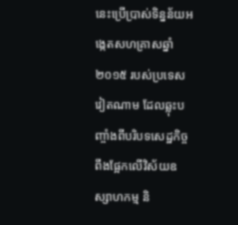នេះប្រើប្រាស់ទិន្នន័យអង្កេតសហគ្រាសឆ្នាំ២០១៥ របស់ប្រទេសវៀតណាម ដែលឆ្លុះបញ្ចាំងពីបរិបទសេដ្ឋកិច្ចពឹងផ្អែកលើវិស័យឧស្សាហកម្ម និ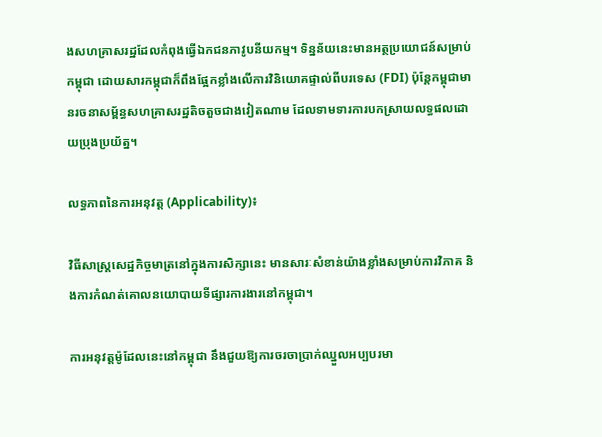ងសហគ្រាសរដ្ឋដែលកំពុងធ្វើឯកជនភាវូបនីយកម្ម។ ទិន្នន័យនេះមានអត្ថប្រយោជន៍សម្រាប់កម្ពុជា ដោយសារកម្ពុជាក៏ពឹងផ្អែកខ្លាំងលើការវិនិយោគផ្ទាល់ពីបរទេស (FDI) ប៉ុន្តែកម្ពុជាមានរចនាសម្ព័ន្ធសហគ្រាសរដ្ឋតិចតួចជាងវៀតណាម ដែលទាមទារការបកស្រាយលទ្ធផលដោយប្រុងប្រយ័ត្ន។

លទ្ធភាពនៃការអនុវត្ត (Applicability)៖

វិធីសាស្ត្រសេដ្ឋកិច្ចមាត្រនៅក្នុងការសិក្សានេះ មានសារៈសំខាន់យ៉ាងខ្លាំងសម្រាប់ការវិភាគ និងការកំណត់គោលនយោបាយទីផ្សារការងារនៅកម្ពុជា។

ការអនុវត្តម៉ូដែលនេះនៅកម្ពុជា នឹងជួយឱ្យការចរចាប្រាក់ឈ្នួលអប្បបរមា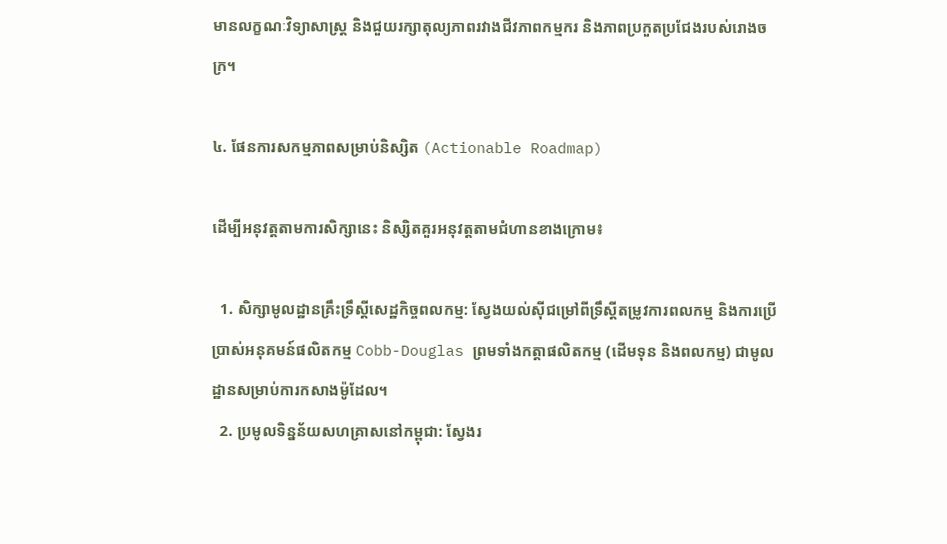មានលក្ខណៈវិទ្យាសាស្ត្រ និងជួយរក្សាតុល្យភាពរវាងជីវភាពកម្មករ និងភាពប្រកួតប្រជែងរបស់រោងចក្រ។

៤. ផែនការសកម្មភាពសម្រាប់និស្សិត (Actionable Roadmap)

ដើម្បីអនុវត្តតាមការសិក្សានេះ និស្សិតគួរអនុវត្តតាមជំហានខាងក្រោម៖

  1. សិក្សាមូលដ្ឋានគ្រឹះទ្រឹស្តីសេដ្ឋកិច្ចពលកម្ម: ស្វែងយល់ស៊ីជម្រៅពីទ្រឹស្តីតម្រូវការពលកម្ម និងការប្រើប្រាស់អនុគមន៍ផលិតកម្ម Cobb-Douglas ព្រមទាំងកត្តាផលិតកម្ម (ដើមទុន និងពលកម្ម) ជាមូលដ្ឋានសម្រាប់ការកសាងម៉ូដែល។
  2. ប្រមូលទិន្នន័យសហគ្រាសនៅកម្ពុជា: ស្វែងរ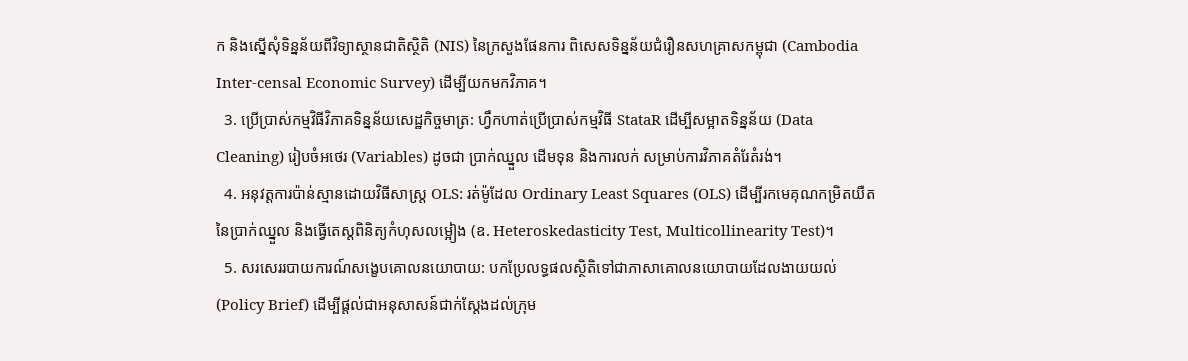ក និងស្នើសុំទិន្នន័យពីវិទ្យាស្ថានជាតិស្ថិតិ (NIS) នៃក្រសួងផែនការ ពិសេសទិន្នន័យជំរឿនសហគ្រាសកម្ពុជា (Cambodia Inter-censal Economic Survey) ដើម្បីយកមកវិភាគ។
  3. ប្រើប្រាស់កម្មវិធីវិភាគទិន្នន័យសេដ្ឋកិច្ចមាត្រ: ហ្វឹកហាត់ប្រើប្រាស់កម្មវិធី StataR ដើម្បីសម្អាតទិន្នន័យ (Data Cleaning) រៀបចំអថេរ (Variables) ដូចជា ប្រាក់ឈ្នួល ដើមទុន និងការលក់ សម្រាប់ការវិភាគតំរែតំរង់។
  4. អនុវត្តការប៉ាន់ស្មានដោយវិធីសាស្ត្រ OLS: រត់ម៉ូដែល Ordinary Least Squares (OLS) ដើម្បីរកមេគុណកម្រិតយឺតនៃប្រាក់ឈ្នួល និងធ្វើតេស្តពិនិត្យកំហុសលម្អៀង (ឧ. Heteroskedasticity Test, Multicollinearity Test)។
  5. សរសេររបាយការណ៍សង្ខេបគោលនយោបាយ: បកប្រែលទ្ធផលស្ថិតិទៅជាភាសាគោលនយោបាយដែលងាយយល់ (Policy Brief) ដើម្បីផ្តល់ជាអនុសាសន៍ជាក់ស្តែងដល់ក្រុម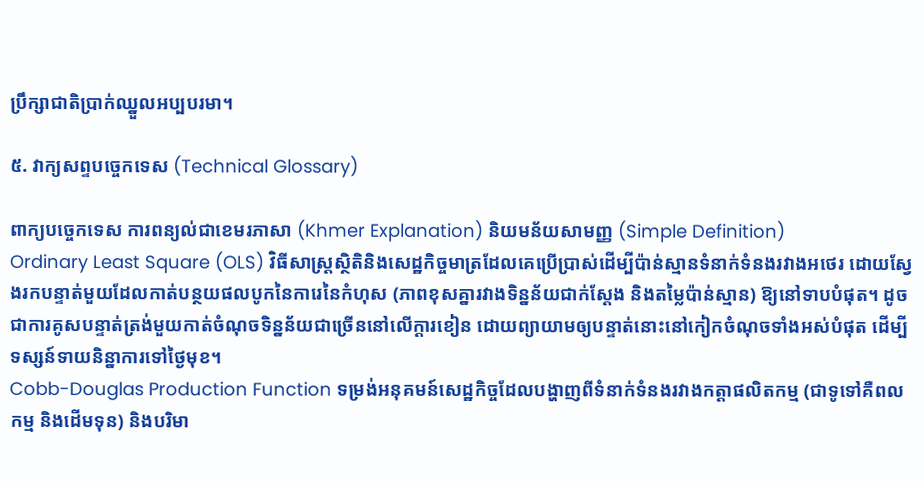ប្រឹក្សាជាតិប្រាក់ឈ្នួលអប្បបរមា។

៥. វាក្យសព្ទបច្ចេកទេស (Technical Glossary)

ពាក្យបច្ចេកទេស ការពន្យល់ជាខេមរភាសា (Khmer Explanation) និយមន័យសាមញ្ញ (Simple Definition)
Ordinary Least Square (OLS) វិធីសាស្ត្រស្ថិតិនិងសេដ្ឋកិច្ចមាត្រដែលគេប្រើប្រាស់ដើម្បីប៉ាន់ស្មានទំនាក់ទំនងរវាងអថេរ ដោយស្វែងរកបន្ទាត់មួយដែលកាត់បន្ថយផលបូកនៃការេនៃកំហុស (ភាពខុសគ្នារវាងទិន្នន័យជាក់ស្តែង និងតម្លៃប៉ាន់ស្មាន) ឱ្យនៅទាបបំផុត។ ដូចជាការគូសបន្ទាត់ត្រង់មួយកាត់ចំណុចទិន្នន័យជាច្រើននៅលើក្ដារខៀន ដោយព្យាយាមឲ្យបន្ទាត់នោះនៅកៀកចំណុចទាំងអស់បំផុត ដើម្បីទស្សន៍ទាយនិន្នាការទៅថ្ងៃមុខ។
Cobb-Douglas Production Function ទម្រង់អនុគមន៍សេដ្ឋកិច្ចដែលបង្ហាញពីទំនាក់ទំនងរវាងកត្តាផលិតកម្ម (ជាទូទៅគឺពលកម្ម និងដើមទុន) និងបរិមា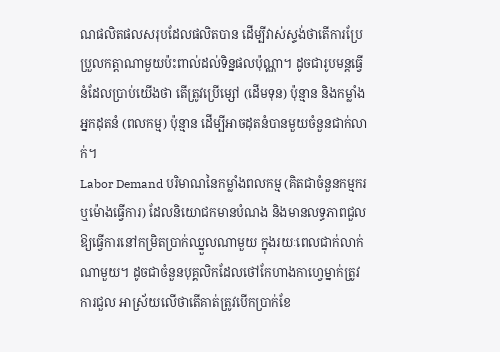ណផលិតផលសរុបដែលផលិតបាន ដើម្បីវាស់ស្ទង់ថាតើការប្រែប្រួលកត្តាណាមួយប៉ះពាល់ដល់ទិន្នផលប៉ុណ្ណា។ ដូចជារូបមន្តធ្វើនំដែលប្រាប់យើងថា តើត្រូវប្រើម្សៅ (ដើមទុន) ប៉ុន្មាន និងកម្លាំងអ្នកដុតនំ (ពលកម្ម) ប៉ុន្មាន ដើម្បីអាចដុតនំបានមួយចំនួនជាក់លាក់។
Labor Demand បរិមាណនៃកម្លាំងពលកម្ម (គិតជាចំនួនកម្មករ ឬម៉ោងធ្វើការ) ដែលនិយោជកមានបំណង និងមានលទ្ធភាពជួលឱ្យធ្វើការនៅកម្រិតប្រាក់ឈ្នួលណាមួយ ក្នុងរយៈពេលជាក់លាក់ណាមួយ។ ដូចជាចំនួនបុគ្គលិកដែលថៅកែហាងកាហ្វេម្នាក់ត្រូវការជួល អាស្រ័យលើថាតើគាត់ត្រូវបើកប្រាក់ខែ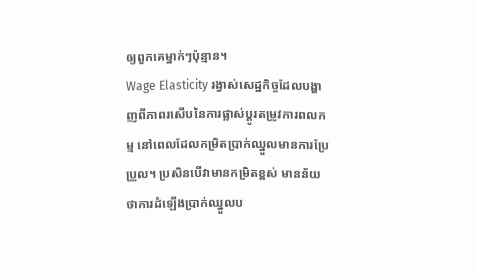ឲ្យពួកគេម្នាក់ៗប៉ុន្មាន។
Wage Elasticity រង្វាស់សេដ្ឋកិច្ចដែលបង្ហាញពីភាពរសើបនៃការផ្លាស់ប្តូរតម្រូវការពលកម្ម នៅពេលដែលកម្រិតប្រាក់ឈ្នួលមានការប្រែប្រួល។ ប្រសិនបើវាមានកម្រិតខ្ពស់ មានន័យថាការដំឡើងប្រាក់ឈ្នួលប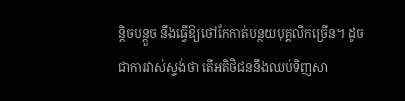ន្តិចបន្តួច នឹងធ្វើឱ្យថៅកែកាត់បន្ថយបុគ្គលិកច្រើន។ ដូចជាការវាស់ស្ទង់ថា តើអតិថិជននឹងឈប់ទិញសា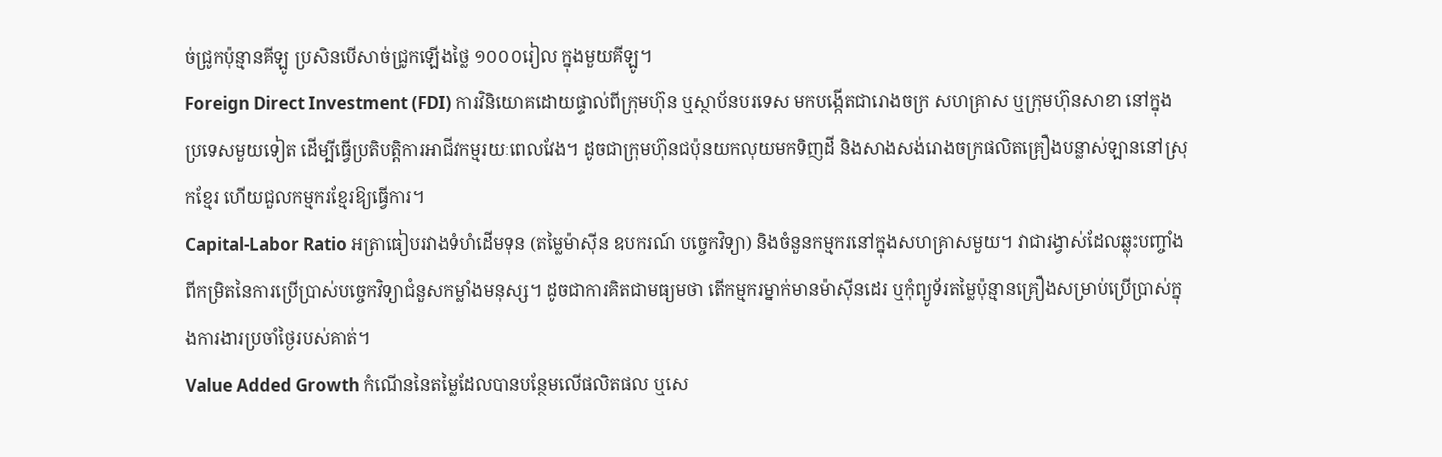ច់ជ្រូកប៉ុន្មានគីឡូ ប្រសិនបើសាច់ជ្រូកឡើងថ្លៃ ១០០០រៀល ក្នុងមួយគីឡូ។
Foreign Direct Investment (FDI) ការវិនិយោគដោយផ្ទាល់ពីក្រុមហ៊ុន ឬស្ថាប័នបរទេស មកបង្កើតជារោងចក្រ សហគ្រាស ឬក្រុមហ៊ុនសាខា នៅក្នុងប្រទេសមួយទៀត ដើម្បីធ្វើប្រតិបត្តិការអាជីវកម្មរយៈពេលវែង។ ដូចជាក្រុមហ៊ុនជប៉ុនយកលុយមកទិញដី និងសាងសង់រោងចក្រផលិតគ្រឿងបន្លាស់ឡាននៅស្រុកខ្មែរ ហើយជួលកម្មករខ្មែរឱ្យធ្វើការ។
Capital-Labor Ratio អត្រាធៀបរវាងទំហំដើមទុន (តម្លៃម៉ាស៊ីន ឧបករណ៍ បច្ចេកវិទ្យា) និងចំនួនកម្មករនៅក្នុងសហគ្រាសមួយ។ វាជារង្វាស់ដែលឆ្លុះបញ្ចាំងពីកម្រិតនៃការប្រើប្រាស់បច្ចេកវិទ្យាជំនួសកម្លាំងមនុស្ស។ ដូចជាការគិតជាមធ្យមថា តើកម្មករម្នាក់មានម៉ាស៊ីនដេរ ឬកុំព្យូទ័រតម្លៃប៉ុន្មានគ្រឿងសម្រាប់ប្រើប្រាស់ក្នុងការងារប្រចាំថ្ងៃរបស់គាត់។
Value Added Growth កំណើននៃតម្លៃដែលបានបន្ថែមលើផលិតផល ឬសេ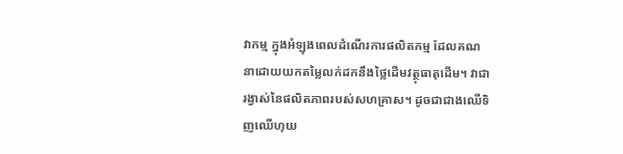វាកម្ម ក្នុងអំឡុងពេលដំណើរការផលិតកម្ម ដែលគណនាដោយយកតម្លៃលក់ដកនឹងថ្លៃដើមវត្ថុធាតុដើម។ វាជារង្វាស់នៃផលិតភាពរបស់សហគ្រាស។ ដូចជាជាងឈើទិញឈើហុយ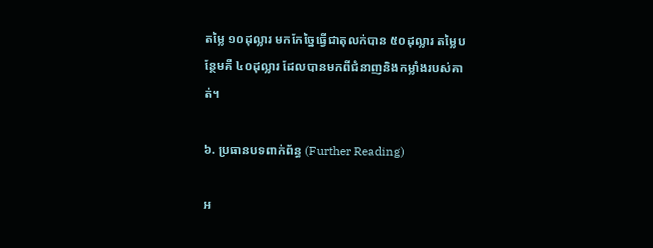តម្លៃ ១០ដុល្លារ មកកែច្នៃធ្វើជាតុលក់បាន ៥០ដុល្លារ តម្លៃបន្ថែមគឺ ៤០ដុល្លារ ដែលបានមកពីជំនាញនិងកម្លាំងរបស់គាត់។

៦. ប្រធានបទពាក់ព័ន្ធ (Further Reading)

អ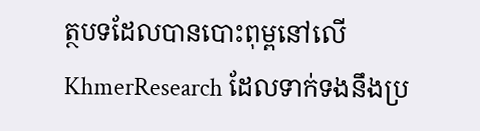ត្ថបទដែលបានបោះពុម្ពនៅលើ KhmerResearch ដែលទាក់ទងនឹងប្រ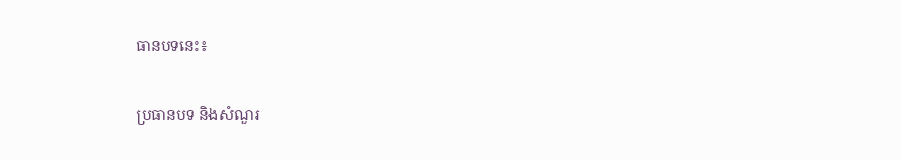ធានបទនេះ៖

ប្រធានបទ និងសំណួរ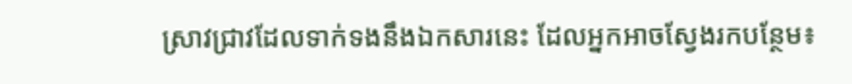ស្រាវជ្រាវដែលទាក់ទងនឹងឯកសារនេះ ដែលអ្នកអាចស្វែងរកបន្ថែម៖